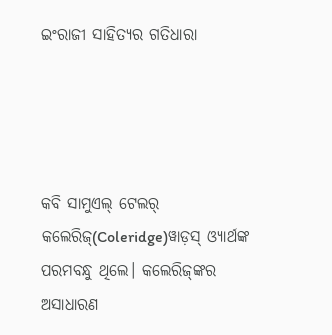ଇଂରାଜୀ ସାହିତ୍ୟର ଗତିଧାରା




କବି ସାମୁଏଲ୍‌ ଟେଲର୍‌ କଲେରିଜ୍‌(Coleridge)ୱାଡ଼ସ୍‌ ଓ୍ୟାର୍ଥଙ୍କ ପରମବନ୍ଧୁ ଥିଲେ। କଲେରିଜ୍‌ଙ୍କର ଅସାଧାରଣ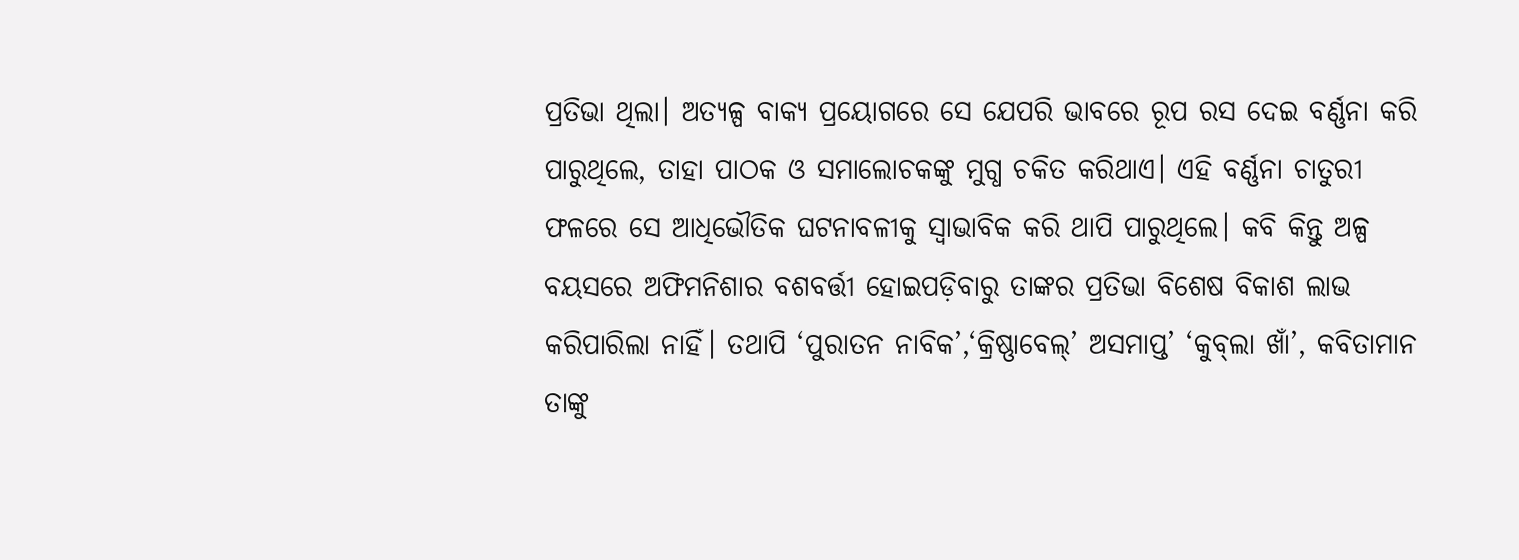ପ୍ରତିଭା ଥିଲା। ଅତ୍ୟଳ୍ପ ବାକ୍ୟ ପ୍ରୟୋଗରେ ସେ ଯେପରି ଭାବରେ ରୂପ ରସ ଦେଇ ବର୍ଣ୍ଣନା କରି ପାରୁଥିଲେ, ତାହା ପାଠକ ଓ ସମାଲୋଚକଙ୍କୁ ମୁଗ୍ଧ ଚକିତ କରିଥାଏ। ଏହି ବର୍ଣ୍ଣନା ଚାତୁରୀ ଫଳରେ ସେ ଆଧିଭୌତିକ ଘଟନାବଳୀକୁ ସ୍ବାଭାବିକ କରି ଥାପି ପାରୁଥିଲେ। କବି କିନ୍ତୁ ଅଳ୍ପ ବୟସରେ ଅଫିମନିଶାର ବଶବର୍ତ୍ତୀ ହୋଇପଡ଼ିବାରୁ ତାଙ୍କର ପ୍ରତିଭା ବିଶେଷ ବିକାଶ ଲାଭ କରିପାରିଲା ନାହିଁ। ତଥାପି ‘ପୁରାତନ ନାବିକ’,‘କ୍ରିଷ୍ଣାବେଲ୍‌’ ଅସମାପ୍ତ’ ‘କୁବ୍‌ଲା ଖାଁ’, କବିତାମାନ ତାଙ୍କୁ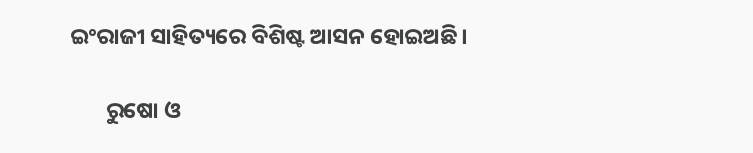ଇଂରାଜୀ ସାହିତ୍ୟରେ ବିଶିଷ୍ଟ ଆସନ ହୋଇଅଛି।

       ରୁଷୋ ଓ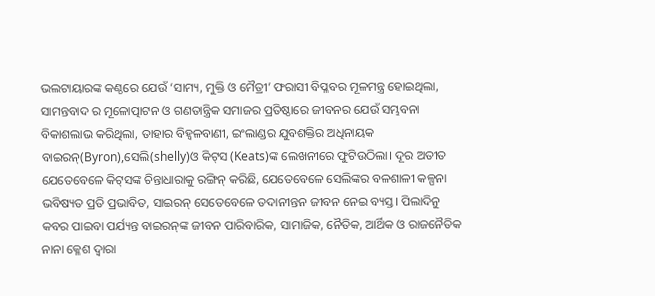ଭଲଟାୟାରଙ୍କ କଣ୍ଠରେ ଯେଉଁ ‘ସାମ୍ୟ, ମୁକ୍ତି ଓ ମୈତ୍ରୀ’ ଫରାସୀ ବିପ୍ଳବର ମୂଳମନ୍ତ୍ର ହୋଇଥିଲା, ସାମନ୍ତବାଦ ର ମୂଳୋତ୍ପାଟନ ଓ ଗଣତାନ୍ତ୍ରିକ ସମାଜର ପ୍ରତିଷ୍ଠାରେ ଜୀବନର ଯେଉଁ ସମ୍ଭବନା ବିକାଶଲାଭ କରିଥିଲା, ତାହାର ବିହ୍ବଳବାଣୀ, ଇଂଲାଣ୍ଡର ଯୁବଶକ୍ତିର ଅଧିନାୟକ ବାଇରନ୍‌(Byron),ସେଲି(shelly)ଓ କିଟ୍‌ସ (Keats)ଙ୍କ ଲେଖନୀରେ ଫୁଟିଉଠିଲା। ଦୂର ଅତୀତ  ଯେତେବେଳେ କିଟ୍‌ସଙ୍କ ଚିନ୍ତାଧାରାକୁ ରଙ୍ଗିନ୍‌ କରିଛି, ଯେତେବେଳେ ସେଲିଙ୍କର ବଳଶାଳୀ କଳ୍ପନା ଭବିଷ୍ୟତ ପ୍ରତି ପ୍ରଭାବିତ, ସାଇରନ୍‌ ସେତେବେଳେ ତଦାନୀନ୍ତନ ଜୀବନ ନେଇ ବ୍ୟସ୍ତ। ପିଲାଦିନୁ କବର ପାଇବା ପର୍ଯ୍ୟନ୍ତ ବାଇରନ୍‌ଙ୍କ ଜୀବନ ପାରିବାରିକ, ସାମାଜିକ, ନୈତିକ, ଆର୍ଥିକ ଓ ରାଜନୈତିକ ନାନା କ୍ଳେଶ ଦ୍ବାରା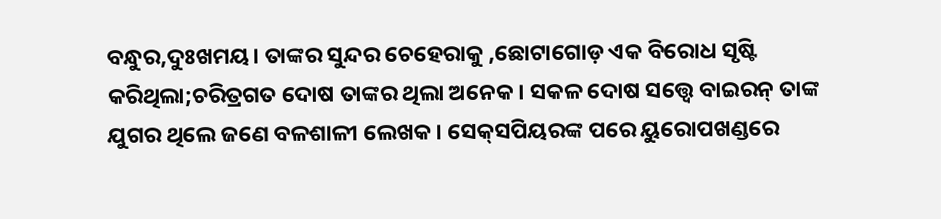ବନ୍ଧୁର,ଦୁଃଖମୟ। ତାଙ୍କର ସୁନ୍ଦର ଚେହେରାକୁ ,ଛୋଟାଗୋଡ଼ ଏକ ବିରୋଧ ସୃଷ୍ଟି କରିଥିଲା;ଚରିତ୍ରଗତ ଦୋଷ ତାଙ୍କର ଥିଲା ଅନେକ। ସକଳ ଦୋଷ ସତ୍ତ୍ବେ ବାଇରନ୍‌ ତାଙ୍କ ଯୁଗର ଥିଲେ ଜଣେ ବଳଶାଳୀ ଲେଖକ। ସେକ୍‌ସପିୟରଙ୍କ ପରେ ୟୁରୋପଖଣ୍ଡରେ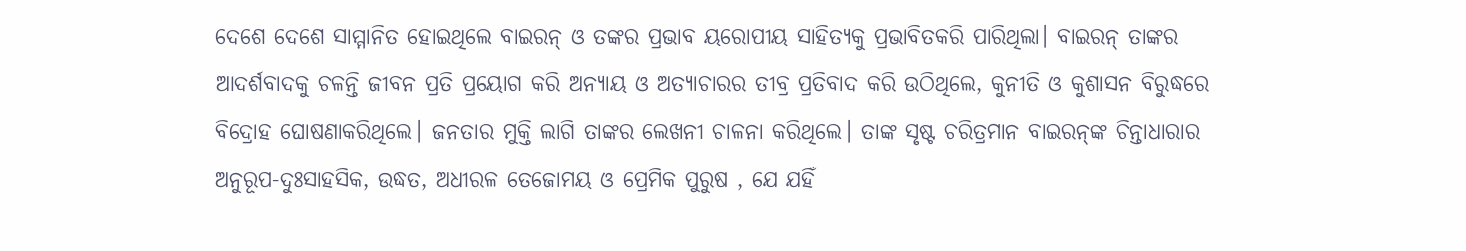ଦେଶେ ଦେଶେ ସାମ୍ମାନିତ ହୋଇଥିଲେ ବାଇରନ୍‌ ଓ ତଙ୍କର ପ୍ରଭାବ ୟରୋପୀୟ ସାହିତ୍ୟକୁ ପ୍ରଭାବିତକରି ପାରିଥିଲା। ବାଇରନ୍‌ ତାଙ୍କର ଆଦର୍ଶବାଦକୁ ଚଳନ୍ତି ଜୀବନ ପ୍ରତି ପ୍ରୟୋଗ କରି ଅନ୍ୟାୟ ଓ ଅତ୍ୟାଚାରର ତୀବ୍ର ପ୍ରତିବାଦ କରି ଉଠିଥିଲେ, କୁନୀତି ଓ କୁଶାସନ ବିରୁଦ୍ଧରେ ବିଦ୍ରୋହ ଘୋଷଣାକରିଥିଲେ। ଜନତାର ମୁକ୍ତି ଲାଗି ତାଙ୍କର ଲେଖନୀ ଚାଳନା କରିଥିଲେ। ତାଙ୍କ ସୃଷ୍ଟ ଚରିତ୍ରମାନ ବାଇରନ୍‌ଙ୍କ ଚିନ୍ତାଧାରାର ଅନୁରୂପ-ଦୁଃସାହସିକ, ଉଦ୍ଧତ, ଅଧୀରଳ ତେଜୋମୟ ଓ ପ୍ରେମିକ ପୁରୁଷ , ଯେ ଯହିଁ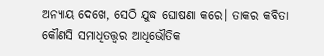ଅନ୍ୟାୟ ଦେଖେ, ସେଠି ଯୁଦ୍ଧ ଘୋଷଣା କରେ। ତାକର କବିତା କୌଣସି ସମାଧିତତ୍ତ୍ବର ଆଧିଭୌତିକ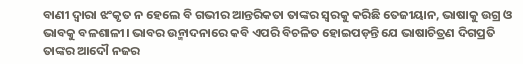ବାଣୀ ଦ୍ବାରା ଝଂକୃତ ନ ହେଲେ ବି ଗଭୀର ଆନ୍ତରିକତା ତାଙ୍କର ସ୍ବରକୁ କରିଛି ତେଜୀୟାନ, ଭାଷାକୁ ଉଗ୍ର ଓ ଭାବକୁ ବଳଶାଳୀ। ଭାବର ଉନ୍ମାଦନାରେ କବି ଏପରି ବିଚଳିତ ହୋଇପଡ଼ନ୍ତି ଯେ ଭାଷାଚିତ୍ରଣ ଦିଗପ୍ରତି ତାଙ୍କର ଆଦୌ ନଜର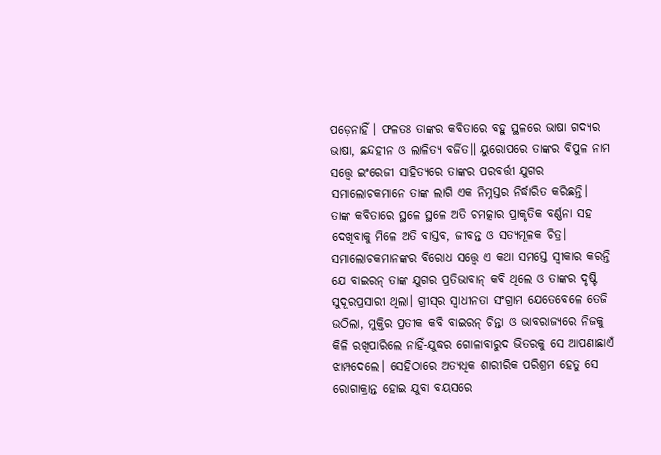ପଡ଼େନାହିଁ । ଫଳତଃ ତାଙ୍କର କବିତାରେ ବହୁ ସ୍ଥଳରେ ଭାଷା ଗଦ୍ୟର ଭାଷା, ଛନ୍ଦହୀନ ଓ ଲାଳିତ୍ୟ ବର୍ଜିତ॥ ୟୁରୋପରେ ତାଙ୍କର ବିପୁଳ ନାମ ସତ୍ତ୍ବେ ଇଂରେଜୀ ସାହିତ୍ୟରେ ତାଙ୍କର ପରବର୍ତ୍ତୀ ଯୁଗର ସମାଲୋଚକମାନେ ତାଙ୍କ ଲାଗି ଏକ ନିମ୍ନସ୍ତର ନିର୍ଦ୍ଧାରିତ କରିଛନ୍ତି। ତାଙ୍କ କବିତାରେ ସ୍ଥଳେ ସ୍ଥଳେ ଅତି ଚମତ୍କାର ପ୍ରାକୃତିକ ବର୍ଣ୍ଣନା ସହ ଦେଖିବାକୁ ମିଳେ ଅତି ବାସ୍ତବ, ଜୀବନ୍ତ ଓ ସତ୍ୟମୂଳକ ଚିତ୍ର। ସମାଲୋଚକମାନଙ୍କର ବିରୋଧ ସତ୍ତ୍ବେ ଏ କଥା ସମସ୍ତେ ସ୍ବୀକାର କରନ୍ତି ଯେ ବାଇରନ୍‌ ତାଙ୍କ ଯୁଗର ପ୍ରତିଭାବାନ୍‌ କବି ଥିଲେ ଓ ତାଙ୍କର ଦୃଷ୍ଟି ସୁଦୂରପ୍ରସାରୀ ଥିଲା। ଗ୍ରୀସ୍‌ର ସ୍ବାଧୀନତା ସଂଗ୍ରାମ ଯେତେବେଳେ ତେଜି ଉଠିଲା, ମୁକ୍ତିର ପ୍ରତୀକ କବି ବାଇରନ୍‌ ଚିନ୍ତା ଓ ଭାବରାଜ୍ୟରେ ନିଜକୁ କିଳି ରଖିପାରିଲେ ନାହିଁ-ଯୁଦ୍ଧର ଗୋଳାବାରୁଦ ଭିତରକୁ ସେ ଆପଣାଛାଏଁ ଝାମ୍ପଦେଲେ। ସେହିଠାରେ ଅତ୍ୟଧିକ ଶାରୀରିକ ପରିଶ୍ରମ ହେତୁ ସେ ରୋଗାକ୍ରାନ୍ତ ହୋଇ ଯୁବା ବୟସରେ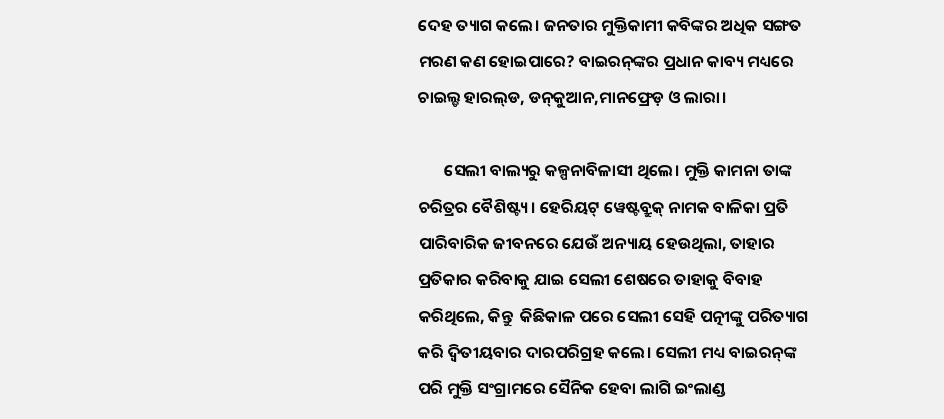ଦେହ ତ୍ୟାଗ କଲେ। ଜନତାର ମୁକ୍ତିକାମୀ କବିଙ୍କର ଅଧିକ ସଙ୍ଗତ ମରଣ କଣ ହୋଇପାରେ? ବାଇରନ୍‌ଙ୍କର ପ୍ରଧାନ କାବ୍ୟ ମଧ୍ୟରେ ଚାଇଲ୍ଡ ହାରଲ୍‌ଡ, ଡନ୍‌କୁଆନ,ମାନଫ୍ରେଡ଼ ଓ ଲାରା।

       ସେଲୀ ବାଲ୍ୟରୁ କଳ୍ପନାବିଳାସୀ ଥିଲେ। ମୁକ୍ତି କାମନା ତାଙ୍କ ଚରିତ୍ରର ବୈଶିଷ୍ଟ୍ୟ। ହେରିୟଟ୍‌ ୱେଷ୍ଟବ୍ରୁକ୍‌ ନାମକ ବାଳିକା ପ୍ରତି ପାରିବାରିକ ଜୀବନରେ ଯେଉଁ ଅନ୍ୟାୟ ହେଉଥିଲା, ତାହାର ପ୍ରତିକାର କରିବାକୁ ଯାଇ ସେଲୀ ଶେଷରେ ତାହାକୁ ବିବାହ କରିଥିଲେ, କିନ୍ତୁ  କିଛିକାଳ ପରେ ସେଲୀ ସେହି ପତ୍ନୀଙ୍କୁ ପରିତ୍ୟାଗ କରି ଦ୍ବିତୀୟବାର ଦାରପରିଗ୍ରହ କଲେ। ସେଲୀ ମଧ୍ୟ ବାଇରନ୍‌ଙ୍କ ପରି ମୁକ୍ତି ସଂଗ୍ରାମରେ ସୈନିକ ହେବା ଲାଗି ଇଂଲାଣ୍ଡ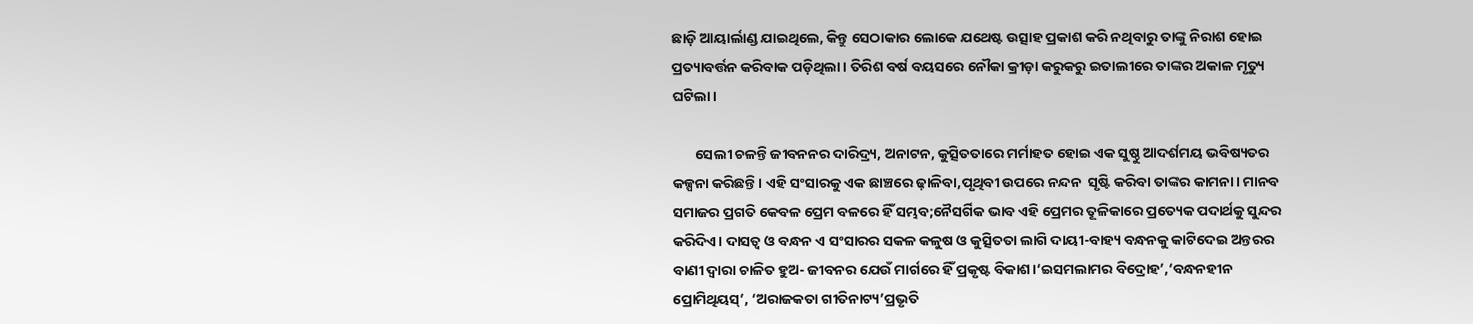ଛାଡ଼ି ଆୟାର୍ଲାଣ୍ଡ ଯାଇଥିଲେ, କିନ୍ତୁ ସେଠାକାର ଲୋକେ ଯଥେଷ୍ଟ ଉତ୍ସାହ ପ୍ରକାଶ କରି ନଥିବାରୁ ତାଙ୍କୁ ନିରାଶ ହୋଇ ପ୍ରତ୍ୟାବର୍ତ୍ତନ କରିବାକ ପଡ଼ିଥିଲା। ତିରିଶ ବର୍ଷ ବୟସରେ ନୌକା କ୍ରୀଡ଼ା କରୁକରୁ ଇତାଲୀରେ ତାଙ୍କର ଅକାଳ ମୃତ୍ୟୁ ଘଟିଲା।

       ସେଲୀ ଚଳନ୍ତି ଜୀବନନର ଦାରିଦ୍ର୍ୟ, ଅନାଟନ, କୁତ୍ସିତତାରେ ମର୍ମାହତ ହୋଇ ଏକ ସୁଷ୍ଠୁ ଆଦର୍ଶମୟ ଭବିଷ୍ୟତର କଳ୍ପନା କରିଛନ୍ତି। ଏହି ସଂସାରକୁ ଏକ ଛାଞ୍ଚରେ ଢ଼ାଳିବା,ପୃଥିବୀ ଉପରେ ନନ୍ଦନ  ସୃଷ୍ଟି କରିବା ତାଙ୍କର କାମନା। ମାନବ ସମାଜର ପ୍ରଗତି କେବଳ ପ୍ରେମ ବଳରେ ହିଁ ସମ୍ଭବ;ନୈସର୍ଗିକ ଭାବ ଏହି ପ୍ରେମର ତୂଳିକାରେ ପ୍ରତ୍ୟେକ ପଦାର୍ଥକୁ ସୁନ୍ଦର କରିଦିଏ। ଦାସତ୍ବ ଓ ବନ୍ଧନ ଏ ସଂସାରର ସକଳ କଳୁଷ ଓ କୁତ୍ସିତତା ଲାଗି ଦାୟୀ-ବାହ୍ୟ ବନ୍ଧନକୁ କାଟିଦେଇ ଅନ୍ତରର ବାଣୀ ଦ୍ବାରା ଚାଳିତ ହୁଅ- ଜୀବନର ଯେଉଁ ମାର୍ଗରେ ହିଁ ପ୍ରକୃଷ୍ଟ ବିକାଶ।‘ଇସମଲାମର ବିଦ୍ରୋହ’,‘ବନ୍ଧନହୀନ ପ୍ରୋମିଥିୟସ୍‌’, ‘ଅରାଜକତା ଗୀତିନାଟ୍ୟ’ପ୍ରଭୃତି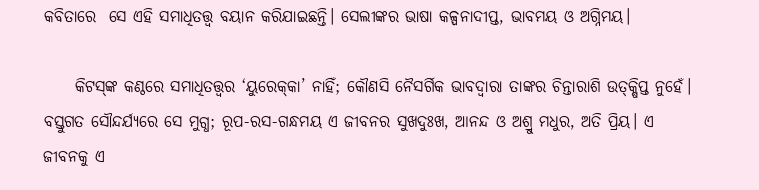କବିତାରେ  ସେ ଏହି ସମାଧିତତ୍ତ୍ବ ବୟାନ କରିଯାଇଛନ୍ତି। ସେଲୀଙ୍କର ଭାଷା କଳ୍ପନାଦୀପ୍ତ, ଭାବମୟ ଓ ଅଗ୍ନିମୟ।

     କିଟସ୍‌ଙ୍କ କଣ୍ଠରେ ସମାଧିତତ୍ତ୍ବର ‘ୟୁରେକ୍‌କା’ ନାହିଁ; କୌଣସି ନୈସର୍ଗିକ ଭାବଦ୍ବାରା ତାଙ୍କର ଚିନ୍ତାରାଶି ଉତ୍‌କ୍ଷିପ୍ତ ନୁହେଁ। ବସ୍ତୁଗତ ସୌନ୍ଦର୍ଯ୍ୟରେ ସେ ମୁଗ୍ଧ; ରୂପ-ରସ-ଗନ୍ଧମୟ ଏ ଜୀବନର ସୁଖଦୁଃଖ, ଆନନ୍ଦ ଓ ଅଶ୍ରୁ ମଧୁର, ଅତି ପ୍ରିୟ। ଏ ଜୀବନକୁ ଏ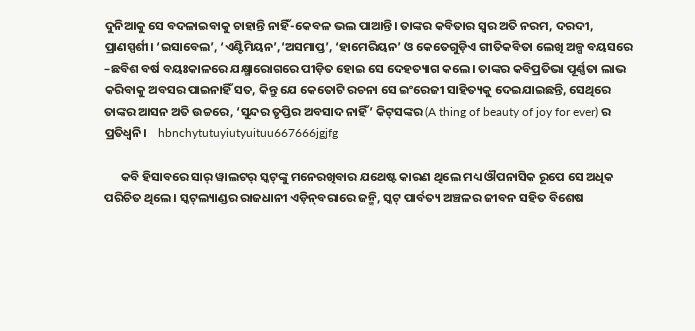ଦୁନିଆକୁ ସେ ବଦଳାଇବାକୁ ଚାହାନ୍ତି ନାହିଁ-କେବଳ ଭଲ ପାଆନ୍ତି। ତାଙ୍କର କବିତାର ସ୍ବର ଅତି ନରମ, ଦରଦୀ, ପ୍ରାଣସ୍ପର୍ଶୀ। ‘ଇସାବେଲ’, ‘ଏଣ୍ଟିମିୟନ’,‘ଅସମାପ୍ତ’, ‘ହାମେରିୟନ’ ଓ କେତେଗୁଡ଼ିଏ ଗୀତିକବିତା ଲେଖି ଅଳ୍ପ ବୟସରେ –ଛବିଶ ବର୍ଷ ବୟଃକାଳରେ ଯକ୍ଷ୍ମାରୋଗରେ ପୀଡ଼ିତ ହୋଇ ସେ ଦେହତ୍ୟାଗ କଲେ। ତାଙ୍କର କବିପ୍ରତିଭା ପୂର୍ଣ୍ଣତା ଲାଭ କରିବାକୁ ଅବସର ପାଇନାହିଁ ସତ, କିନ୍ତୁ ଯେ କେତୋଟି ରଚନା ସେ ଇଂରେଜୀ ସାହିତ୍ୟକୁ ଦେଇଯାଇଛନ୍ତି, ସେଥିରେ ତାଙ୍କର ଆସନ ଅତି ଉଚ୍ଚରେ, ‘ସୁନ୍ଦର ତୃପ୍ତିର ଅବସାଦ ନାହିଁ’ କିଟ୍‌ସଙ୍କର (A thing of beauty of joy for ever) ର ପ୍ରତିଧ୍ବନି।    hbnchytutuyiutyuituu667666jgjfg

      କବି ହିସାବରେ ସାର୍‌ ୱାଲଟର୍‌ ସ୍କଟ୍‌ଙ୍କୁ ମନେରଖିବାର ଯଥେଷ୍ଟ କାରଣ ଥିଲେ ମଧ୍ୟ ଔପନାସିକ ରୂପେ ସେ ଅଧିକ ପରିଚିତ ଥିଲେ। ସ୍କଟ୍‌ଲ୍ୟାଣ୍ଡର ରାଜଧାନୀ ଏଡ଼ିନ୍‌ବରାରେ ଜନ୍ମି, ସ୍କଟ୍‌ ପାର୍ବତ୍ୟ ଅଞ୍ଚଳର ଜୀବନ ସହିତ ବିଶେଷ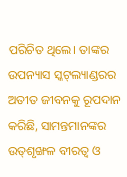ପରିଚିତ ଥିଲେ। ତାଙ୍କର ଉପନ୍ୟାସ ସ୍କଟ୍‌ଲ୍ୟାଣ୍ଡରର ଅତୀତ ଜୀବନକୁ ରୂପଦାନ କରିଛି, ସାମନ୍ତମାନଙ୍କର ଉତ୍‌ଶୃଙ୍ଖଳ ବୀରତ୍ବ ଓ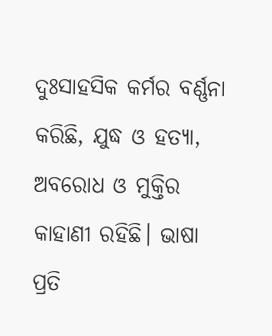ଦୁଃସାହସିକ କର୍ମର ବର୍ଣ୍ଣନା କରିଛି, ଯୁଦ୍ଧ ଓ ହତ୍ୟା, ଅବରୋଧ ଓ ମୁକ୍ତିର କାହାଣୀ ରହିଛି। ଭାଷା ପ୍ରତି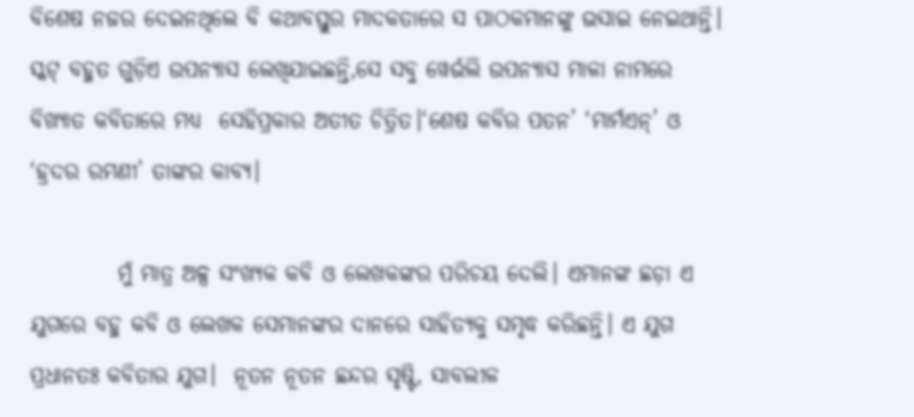ବିଶେଷ ନଜର ଦେଇନଥିଲେ ବି କଥାବସ୍ତୁର ମାଦକତାରେ ସ ପାଠକମାନଙ୍କୁ ଭସାଇ ନେଇଥାନ୍ତି। ସ୍କଟ୍‌ ବହୁତ ଗୁଡ଼ିଏ ଉପନ୍ୟାସ ଲେଖିଯାଇଛନ୍ତି,ସେ ସବୁ ୱେର୍ଭଲି ଉପନ୍ୟାସ ମାଳା ନାମରେ ବିଖ୍ୟାତ କବିତାରେ ମଧ୍ୟ  ସେହିପ୍ରକାର ଅତୀତ ଚିତ୍ରିତ।‘ଶେଷ କବିର ପତନ’ ‘ମାର୍ମଏନ୍‌’ ଓ ‘ହ୍ରଦର ରମଣୀ’ ତାଙ୍କର କାବ୍ୟ।

          ମୁଁ ମାତ୍ର ଅଳ୍ପ ସଂଖ୍ୟକ କବି ଓ ଲେଖକଙ୍କର ପରିଚୟ ଦେଲି। ଏମାନଙ୍କ ଛଡ଼ା ଏ ଯୁଗରେ ବହୁ କବି ଓ ଲେଖକ ସେମାନଙ୍କର ଦାନରେ ସାହିତ୍ୟକୁ ସମୃଦ୍ଧ କରିଛନ୍ତି। ଏ ଯୁଗ ପ୍ରଧାନତଃ କବିତାର ଯୁଗ।  ନୂତନ ନୂତନ ଛନ୍ଦର ସୃଷ୍ଟି, ସାବଲୀଳ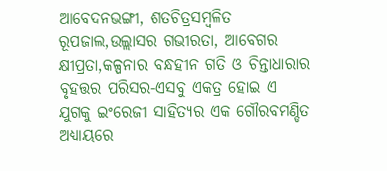ଆବେଦନଭଙ୍ଗୀ, ଶତଚିତ୍ରସମ୍ବଳିତ ରୂପଜାଲ,ଉଲ୍ଲାସର ଗଭୀରତା, ଆବେଗର କ୍ଷୀପ୍ରତା,କଳ୍ପନାର ବନ୍ଧହୀନ ଗତି ଓ ଚିନ୍ତାଧାରାର ବୃହତ୍ତର ପରିସର-ଏସବୁ ଏକତ୍ର ହୋଇ ଏ ଯୁଗକୁ ଇଂରେଜୀ ସାହିତ୍ୟର ଏକ ଗୌରବମଣ୍ଡିତ ଅଧ୍ୟାୟରେ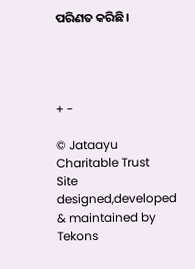ପରିଣତ କରିଛି।




+ -

© Jataayu Charitable Trust
Site designed,developed & maintained by Tekons